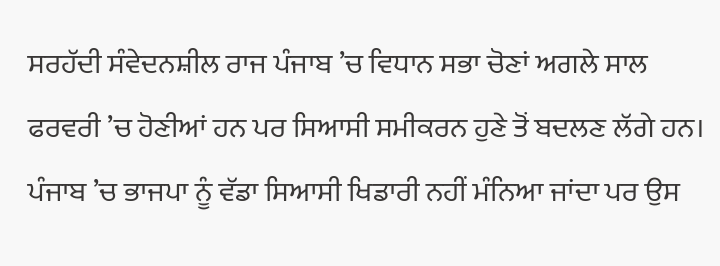ਸਰਹੱਦੀ ਸੰਵੇਦਨਸ਼ੀਲ ਰਾਜ ਪੰਜਾਬ ’ਚ ਵਿਧਾਨ ਸਭਾ ਚੋਣਾਂ ਅਗਲੇ ਸਾਲ ਫਰਵਰੀ ’ਚ ਹੋਣੀਆਂ ਹਨ ਪਰ ਸਿਆਸੀ ਸਮੀਕਰਨ ਹੁਣੇ ਤੋਂ ਬਦਲਣ ਲੱਗੇ ਹਨ। ਪੰਜਾਬ ’ਚ ਭਾਜਪਾ ਨੂੰ ਵੱਡਾ ਸਿਆਸੀ ਖਿਡਾਰੀ ਨਹੀਂ ਮੰਨਿਆ ਜਾਂਦਾ ਪਰ ਉਸ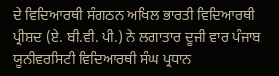ਦੇ ਵਿਦਿਆਰਥੀ ਸੰਗਠਨ ਅਖਿਲ ਭਾਰਤੀ ਵਿਦਿਆਰਥੀ ਪ੍ਰੀਸ਼ਦ (ਏ. ਬੀ.ਵੀ. ਪੀ.) ਨੇ ਲਗਾਤਾਰ ਦੂਜੀ ਵਾਰ ਪੰਜਾਬ ਯੂਨੀਵਰਸਿਟੀ ਵਿਦਿਆਰਥੀ ਸੰਘ ਪ੍ਰਧਾਨ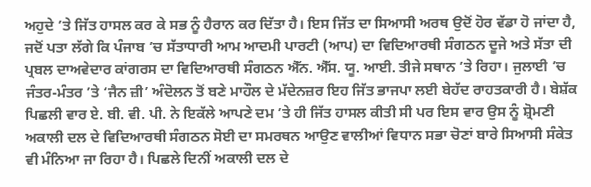ਅਹੁਦੇ ’ਤੇ ਜਿੱਤ ਹਾਸਲ ਕਰ ਕੇ ਸਭ ਨੂੰ ਹੈਰਾਨ ਕਰ ਦਿੱਤਾ ਹੈ। ਇਸ ਜਿੱਤ ਦਾ ਸਿਆਸੀ ਅਰਥ ਉਦੋਂ ਹੋਰ ਵੱਡਾ ਹੋ ਜਾਂਦਾ ਹੈ, ਜਦੋਂ ਪਤਾ ਲੱਗੇ ਕਿ ਪੰਜਾਬ ’ਚ ਸੱਤਾਧਾਰੀ ਆਮ ਆਦਮੀ ਪਾਰਟੀ (ਆਪ) ਦਾ ਵਿਦਿਆਰਥੀ ਸੰਗਠਨ ਦੂਜੇ ਅਤੇ ਸੱਤਾ ਦੀ ਪ੍ਰਬਲ ਦਾਅਵੇਦਾਰ ਕਾਂਗਰਸ ਦਾ ਵਿਦਿਆਰਥੀ ਸੰਗਠਨ ਐੱਨ. ਐੱਸ. ਯੂ. ਆਈ. ਤੀਜੇ ਸਥਾਨ ’ਤੇ ਰਿਹਾ। ਜੁਲਾਈ ’ਚ ਜੰਤਰ-ਮੰਤਰ ’ਤੇ ‘ਜੈਨ ਜ਼ੀ’ ਅੰਦੋਲਨ ਤੋਂ ਬਣੇ ਮਾਹੌਲ ਦੇ ਮੱਦੇਨਜ਼ਰ ਇਹ ਜਿੱਤ ਭਾਜਪਾ ਲਈ ਬੇਹੱਦ ਰਾਹਤਕਾਰੀ ਹੈ। ਬੇਸ਼ੱਕ ਪਿਛਲੀ ਵਾਰ ਏ. ਬੀ. ਵੀ. ਪੀ. ਨੇ ਇਕੱਲੇ ਆਪਣੇ ਦਮ ’ਤੇ ਹੀ ਜਿੱਤ ਹਾਸਲ ਕੀਤੀ ਸੀ ਪਰ ਇਸ ਵਾਰ ਉਸ ਨੂੰ ਸ਼੍ਰੋਮਣੀ ਅਕਾਲੀ ਦਲ ਦੇ ਵਿਦਿਆਰਥੀ ਸੰਗਠਨ ਸੋਈ ਦਾ ਸਮਰਥਨ ਆਉਣ ਵਾਲੀਆਂ ਵਿਧਾਨ ਸਭਾ ਚੋਣਾਂ ਬਾਰੇ ਸਿਆਸੀ ਸੰਕੇਤ ਵੀ ਮੰਨਿਆ ਜਾ ਰਿਹਾ ਹੈ। ਪਿਛਲੇ ਦਿਨੀਂ ਅਕਾਲੀ ਦਲ ਦੇ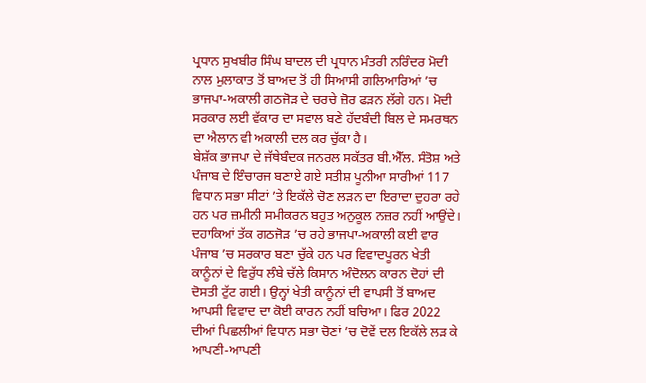ਪ੍ਰਧਾਨ ਸੁਖਬੀਰ ਸਿੰਘ ਬਾਦਲ ਦੀ ਪ੍ਰਧਾਨ ਮੰਤਰੀ ਨਰਿੰਦਰ ਮੋਦੀ ਨਾਲ ਮੁਲਾਕਾਤ ਤੋਂ ਬਾਅਦ ਤੋਂ ਹੀ ਸਿਆਸੀ ਗਲਿਆਰਿਆਂ ’ਚ ਭਾਜਪਾ-ਅਕਾਲੀ ਗਠਜੋੜ ਦੇ ਚਰਚੇ ਜ਼ੋਰ ਫੜਨ ਲੱਗੇ ਹਨ। ਮੋਦੀ ਸਰਕਾਰ ਲਈ ਵੱਕਾਰ ਦਾ ਸਵਾਲ ਬਣੇ ਹੱਦਬੰਦੀ ਬਿਲ ਦੇ ਸਮਰਥਨ ਦਾ ਐਲਾਨ ਵੀ ਅਕਾਲੀ ਦਲ ਕਰ ਚੁੱਕਾ ਹੈ।
ਬੇਸ਼ੱਕ ਭਾਜਪਾ ਦੇ ਜੱਥੇਬੰਦਕ ਜਨਰਲ ਸਕੱਤਰ ਬੀ.ਐੱਲ. ਸੰਤੋਸ਼ ਅਤੇ ਪੰਜਾਬ ਦੇ ਇੰਚਾਰਜ ਬਣਾਏ ਗਏ ਸਤੀਸ਼ ਪੂਨੀਆ ਸਾਰੀਆਂ 117 ਵਿਧਾਨ ਸਭਾ ਸੀਟਾਂ ’ਤੇ ਇਕੱਲੇ ਚੋਣ ਲੜਨ ਦਾ ਇਰਾਦਾ ਦੁਹਰਾ ਰਹੇ ਹਨ ਪਰ ਜ਼ਮੀਨੀ ਸਮੀਕਰਨ ਬਹੁਤ ਅਨੁਕੂਲ ਨਜ਼ਰ ਨਹੀਂ ਆਉਂਦੇ। ਦਹਾਕਿਆਂ ਤੱਕ ਗਠਜੋੜ ’ਚ ਰਹੇ ਭਾਜਪਾ-ਅਕਾਲੀ ਕਈ ਵਾਰ ਪੰਜਾਬ ’ਚ ਸਰਕਾਰ ਬਣਾ ਚੁੱਕੇ ਹਨ ਪਰ ਵਿਵਾਦਪੂਰਨ ਖੇਤੀ ਕਾਨੂੰਨਾਂ ਦੇ ਵਿਰੁੱਧ ਲੰਬੇ ਚੱਲੇ ਕਿਸਾਨ ਅੰਦੋਲਨ ਕਾਰਨ ਦੋਹਾਂ ਦੀ ਦੋਸਤੀ ਟੁੱਟ ਗਈ। ਉਨ੍ਹਾਂ ਖੇਤੀ ਕਾਨੂੰਨਾਂ ਦੀ ਵਾਪਸੀ ਤੋਂ ਬਾਅਦ ਆਪਸੀ ਵਿਵਾਦ ਦਾ ਕੋਈ ਕਾਰਨ ਨਹੀਂ ਬਚਿਆ। ਫਿਰ 2022 ਦੀਆਂ ਪਿਛਲੀਆਂ ਵਿਧਾਨ ਸਭਾ ਚੋਣਾਂ ’ਚ ਦੋਵੇਂ ਦਲ ਇਕੱਲੇ ਲੜ ਕੇ ਆਪਣੀ-ਆਪਣੀ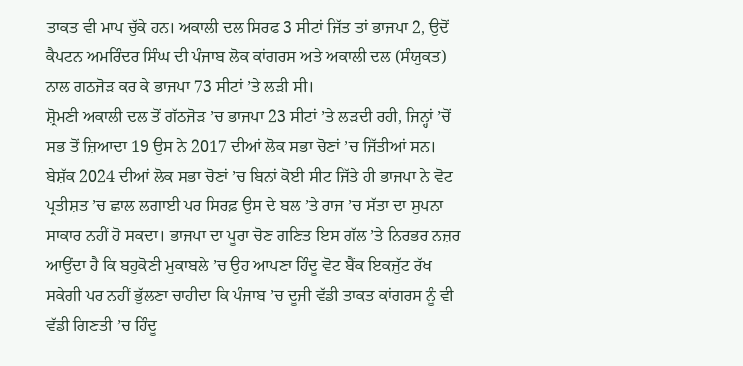ਤਾਕਤ ਵੀ ਮਾਪ ਚੁੱਕੇ ਹਨ। ਅਕਾਲੀ ਦਲ ਸਿਰਫ 3 ਸੀਟਾਂ ਜਿੱਤ ਤਾਂ ਭਾਜਪਾ 2, ਉਦੋਂ ਕੈਪਟਨ ਅਮਰਿੰਦਰ ਸਿੰਘ ਦੀ ਪੰਜਾਬ ਲੋਕ ਕਾਂਗਰਸ ਅਤੇ ਅਕਾਲੀ ਦਲ (ਸੰਯੁਕਤ) ਨਾਲ ਗਠਜੋੜ ਕਰ ਕੇ ਭਾਜਪਾ 73 ਸੀਟਾਂ ’ਤੇ ਲੜੀ ਸੀ।
ਸ਼੍ਰੋਮਣੀ ਅਕਾਲੀ ਦਲ ਤੋਂ ਗੱਠਜੋੜ ’ਚ ਭਾਜਪਾ 23 ਸੀਟਾਂ ’ਤੇ ਲੜਦੀ ਰਹੀ, ਜਿਨ੍ਹਾਂ ’ਚੋਂ ਸਭ ਤੋਂ ਜ਼ਿਆਦਾ 19 ਉਸ ਨੇ 2017 ਦੀਆਂ ਲੋਕ ਸਭਾ ਚੋਣਾਂ ’ਚ ਜਿੱਤੀਆਂ ਸਨ। ਬੇਸ਼ੱਕ 2024 ਦੀਆਂ ਲੋਕ ਸਭਾ ਚੋਣਾਂ ’ਚ ਬਿਨਾਂ ਕੋਈ ਸੀਟ ਜਿੱਤੇ ਹੀ ਭਾਜਪਾ ਨੇ ਵੋਟ ਪ੍ਰਤੀਸ਼ਤ ’ਚ ਛਾਲ ਲਗਾਈ ਪਰ ਸਿਰਫ਼ ਉਸ ਦੇ ਬਲ ’ਤੇ ਰਾਜ ’ਚ ਸੱਤਾ ਦਾ ਸੁਪਨਾ ਸਾਕਾਰ ਨਹੀਂ ਹੋ ਸਕਦਾ। ਭਾਜਪਾ ਦਾ ਪੂਰਾ ਚੋਣ ਗਣਿਤ ਇਸ ਗੱਲ ’ਤੇ ਨਿਰਭਰ ਨਜ਼ਰ ਆਉਂਦਾ ਹੈ ਕਿ ਬਹੁਕੋਣੀ ਮੁਕਾਬਲੇ ’ਚ ਉਹ ਆਪਣਾ ਹਿੰਦੂ ਵੋਟ ਬੈਂਕ ਇਕਜੁੱਟ ਰੱਖ ਸਕੇਗੀ ਪਰ ਨਹੀਂ ਭੁੱਲਣਾ ਚਾਹੀਦਾ ਕਿ ਪੰਜਾਬ ’ਚ ਦੂਜੀ ਵੱਡੀ ਤਾਕਤ ਕਾਂਗਰਸ ਨੂੰ ਵੀ ਵੱਡੀ ਗਿਣਤੀ ’ਚ ਹਿੰਦੂ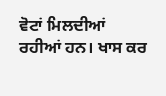ਵੋਟਾਂ ਮਿਲਦੀਆਂ ਰਹੀਆਂ ਹਨ। ਖਾਸ ਕਰ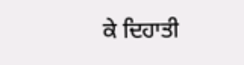ਕੇ ਦਿਹਾਤੀ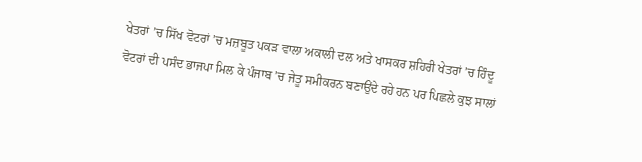ਖੇਤਰਾਂ ’ਚ ਸਿੱਖ ਵੋਟਰਾਂ ’ਚ ਮਜ਼ਬੂਤ ਪਕੜ ਵਾਲਾ ਅਕਾਲੀ ਦਲ ਅਤੇ ਖਾਸਕਰ ਸ਼ਹਿਰੀ ਖੇਤਰਾਂ ’ਚ ਹਿੰਦੂ ਵੋਟਰਾਂ ਦੀ ਪਸੰਦ ਭਾਜਪਾ ਮਿਲ ਕੇ ਪੰਜਾਬ ’ਚ ਜੇਤੂ ਸਮੀਕਰਨ ਬਣਾਉਂਦੇ ਰਹੇ ਹਨ ਪਰ ਪਿਛਲੇ ਕੁਝ ਸਾਲਾਂ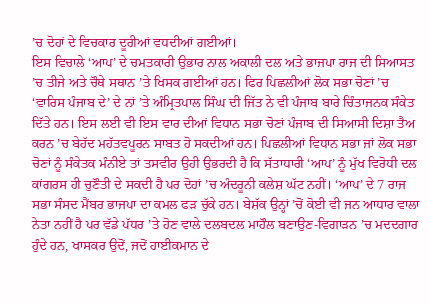’ਚ ਦੋਹਾਂ ਦੇ ਵਿਚਕਾਰ ਦੂਰੀਆਂ ਵਧਦੀਆਂ ਗਈਆਂ।
ਇਸ ਵਿਚਾਲੇ ‘ਆਪ’ ਦੇ ਚਮਤਕਾਰੀ ਉਭਾਰ ਨਾਲ ਅਕਾਲੀ ਦਲ ਅਤੇ ਭਾਜਪਾ ਰਾਜ ਦੀ ਸਿਆਸਤ ’ਚ ਤੀਜੇ ਅਤੇ ਚੌਥੇ ਸਥਾਨ ’ਤੇ ਖਿਸਕ ਗਈਆਂ ਹਨ। ਫਿਰ ਪਿਛਲੀਆਂ ਲੋਕ ਸਭਾ ਚੋਣਾਂ ’ਚ ‘ਵਾਰਿਸ ਪੰਜਾਬ ਦੇ’ ਦੇ ਨਾਂ ’ਤੇ ਅੰਮ੍ਰਿਤਪਾਲ ਸਿੰਘ ਦੀ ਜਿੱਤ ਨੇ ਵੀ ਪੰਜਾਬ ਬਾਰੇ ਚਿੰਤਾਜਨਕ ਸੰਕੇਤ ਦਿੱਤੇ ਹਨ। ਇਸ ਲਈ ਵੀ ਇਸ ਵਾਰ ਦੀਆਂ ਵਿਧਾਨ ਸਭਾ ਚੋਣਾਂ ਪੰਜਾਬ ਦੀ ਸਿਆਸੀ ਦਿਸ਼ਾ ਤੈਅ ਕਰਨ ’ਚ ਬੇਹੱਦ ਮਹੱਤਵਪੂਰਨ ਸਾਬਤ ਹੋ ਸਕਦੀਆਂ ਹਨ। ਪਿਛਲੀਆਂ ਵਿਧਾਨ ਸਭਾ ਜਾਂ ਲੋਕ ਸਭਾ ਚੋਣਾਂ ਨੂੰ ਸੰਕੇਤਕ ਮੰਨੀਏ ਤਾਂ ਤਸਵੀਰ ਉਹੀ ਉਭਰਦੀ ਹੈ ਕਿ ਸੱਤਾਧਾਰੀ ‘ਆਪ’ ਨੂੰ ਮੁੱਖ ਵਿਰੋਧੀ ਦਲ ਕਾਂਗਰਸ ਹੀ ਚੁਣੌਤੀ ਦੇ ਸਕਦੀ ਹੈ ਪਰ ਦੋਹਾਂ ’ਚ ਅੰਦਰੂਨੀ ਕਲੇਸ਼ ਘੱਟ ਨਹੀਂ। ‘ਆਪ’ ਦੇ 7 ਰਾਜ ਸਭਾ ਸੰਸਦ ਮੈਂਬਰ ਭਾਜਪਾ ਦਾ ਕਮਲ ਫੜ ਚੁੱਕੇ ਹਨ। ਬੇਸ਼ੱਕ ਉਨ੍ਹਾਂ ’ਚੋਂ ਕੋਈ ਵੀ ਜਨ ਆਧਾਰ ਵਾਲਾ ਨੇਤਾ ਨਹੀਂ ਹੈ ਪਰ ਵੱਡੇ ਪੱਧਰ ’ਤੇ ਹੋਣ ਵਾਲੇ ਦਲਬਦਲ ਮਾਹੌਲ ਬਣਾਉਣ-ਵਿਗਾੜਨ ’ਚ ਮਦਦਗਾਰ ਹੁੰਦੇ ਹਨ, ਖਾਸਕਰ ਉਦੋਂ, ਜਦੋਂ ਹਾਈਕਮਾਨ ਦੇ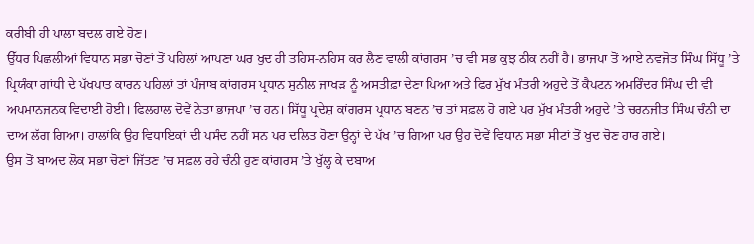ਕਰੀਬੀ ਹੀ ਪਾਲਾ ਬਦਲ ਗਏ ਹੋਣ।
ਉੱਧਰ ਪਿਛਲੀਆਂ ਵਿਧਾਨ ਸਭਾ ਚੋਣਾਂ ਤੋਂ ਪਹਿਲਾਂ ਆਪਣਾ ਘਰ ਖੁਦ ਹੀ ਤਹਿਸ-ਨਹਿਸ ਕਰ ਲੈਣ ਵਾਲੀ ਕਾਂਗਰਸ ’ਚ ਵੀ ਸਭ ਕੁਝ ਠੀਕ ਨਹੀਂ ਹੈ। ਭਾਜਪਾ ਤੋਂ ਆਏ ਨਵਜੋਤ ਸਿੰਘ ਸਿੱਧੂ ’ਤੇ ਪ੍ਰਿਯੰਕਾ ਗਾਂਧੀ ਦੇ ਪੱਖਪਾਤ ਕਾਰਨ ਪਹਿਲਾਂ ਤਾਂ ਪੰਜਾਬ ਕਾਂਗਰਸ ਪ੍ਰਧਾਨ ਸੁਨੀਲ ਜਾਖੜ ਨੂੰ ਅਸਤੀਫ਼ਾ ਦੇਣਾ ਪਿਆ ਅਤੇ ਫਿਰ ਮੁੱਖ ਮੰਤਰੀ ਅਹੁਦੇ ਤੋਂ ਕੈਪਟਨ ਅਮਰਿੰਦਰ ਸਿੰਘ ਦੀ ਵੀ ਅਪਮਾਨਜਨਕ ਵਿਦਾਈ ਹੋਈ। ਫਿਲਹਾਲ ਦੋਵੇਂ ਨੇਤਾ ਭਾਜਪਾ ’ਚ ਹਨ। ਸਿੱਧੂ ਪ੍ਰਦੇਸ਼ ਕਾਂਗਰਸ ਪ੍ਰਧਾਨ ਬਣਨ ’ਚ ਤਾਂ ਸਫ਼ਲ ਹੋ ਗਏ ਪਰ ਮੁੱਖ ਮੰਤਰੀ ਅਹੁਦੇ ’ਤੇ ਚਰਨਜੀਤ ਸਿੰਘ ਚੰਨੀ ਦਾ ਦਾਅ ਲੱਗ ਗਿਆ। ਹਾਲਾਂਕਿ ਉਹ ਵਿਧਾਇਕਾਂ ਦੀ ਪਸੰਦ ਨਹੀਂ ਸਨ ਪਰ ਦਲਿਤ ਹੋਣਾ ਉਨ੍ਹਾਂ ਦੇ ਪੱਖ ’ਚ ਗਿਆ ਪਰ ਉਹ ਦੋਵੇਂ ਵਿਧਾਨ ਸਭਾ ਸੀਟਾਂ ਤੋਂ ਖੁਦ ਚੋਣ ਹਾਰ ਗਏ।
ਉਸ ਤੋਂ ਬਾਅਦ ਲੋਕ ਸਭਾ ਚੋਣਾਂ ਜਿੱਤਣ ’ਚ ਸਫ਼ਲ ਰਹੇ ਚੰਨੀ ਹੁਣ ਕਾਂਗਰਸ ’ਤੇ ਖੁੱਲ੍ਹ ਕੇ ਦਬਾਅ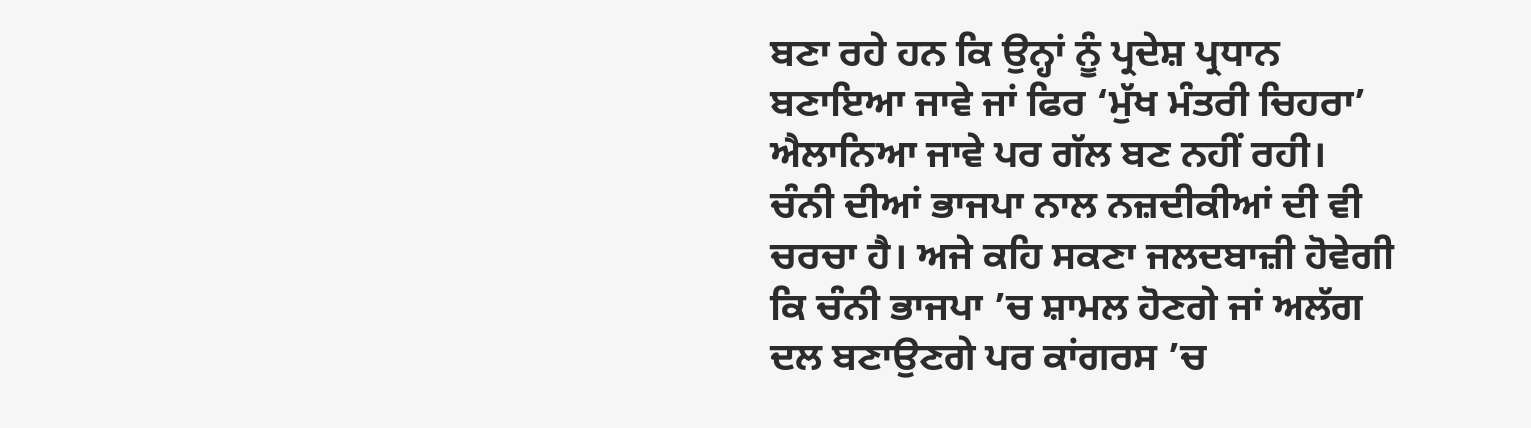ਬਣਾ ਰਹੇ ਹਨ ਕਿ ਉਨ੍ਹਾਂ ਨੂੰ ਪ੍ਰਦੇਸ਼ ਪ੍ਰਧਾਨ ਬਣਾਇਆ ਜਾਵੇ ਜਾਂ ਫਿਰ ‘ਮੁੱਖ ਮੰਤਰੀ ਚਿਹਰਾ’ ਐਲਾਨਿਆ ਜਾਵੇ ਪਰ ਗੱਲ ਬਣ ਨਹੀਂ ਰਹੀ। ਚੰਨੀ ਦੀਆਂ ਭਾਜਪਾ ਨਾਲ ਨਜ਼ਦੀਕੀਆਂ ਦੀ ਵੀ ਚਰਚਾ ਹੈ। ਅਜੇ ਕਹਿ ਸਕਣਾ ਜਲਦਬਾਜ਼ੀ ਹੋਵੇਗੀ ਕਿ ਚੰਨੀ ਭਾਜਪਾ ’ਚ ਸ਼ਾਮਲ ਹੋਣਗੇ ਜਾਂ ਅਲੱਗ ਦਲ ਬਣਾਉਣਗੇ ਪਰ ਕਾਂਗਰਸ ’ਚ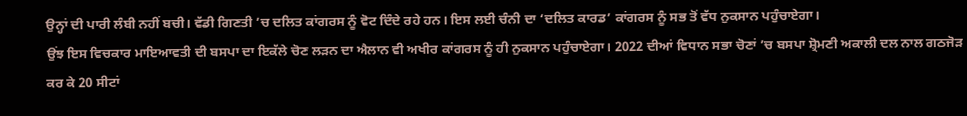ਉਨ੍ਹਾਂ ਦੀ ਪਾਰੀ ਲੰਬੀ ਨਹੀਂ ਬਚੀ। ਵੱਡੀ ਗਿਣਤੀ ’ਚ ਦਲਿਤ ਕਾਂਗਰਸ ਨੂੰ ਵੋਟ ਦਿੰਦੇ ਰਹੇ ਹਨ। ਇਸ ਲਈ ਚੰਨੀ ਦਾ ‘ਦਲਿਤ ਕਾਰਡ’ ਕਾਂਗਰਸ ਨੂੰ ਸਭ ਤੋਂ ਵੱਧ ਨੁਕਸਾਨ ਪਹੁੰਚਾਏਗਾ।
ਉਂਝ ਇਸ ਵਿਚਕਾਰ ਮਾਇਆਵਤੀ ਦੀ ਬਸਪਾ ਦਾ ਇਕੱਲੇ ਚੋਣ ਲੜਨ ਦਾ ਐਲਾਨ ਵੀ ਅਖੀਰ ਕਾਂਗਰਸ ਨੂੰ ਹੀ ਨੁਕਸਾਨ ਪਹੁੰਚਾਏਗਾ। 2022 ਦੀਆਂ ਵਿਧਾਨ ਸਭਾ ਚੋਣਾਂ ’ਚ ਬਸਪਾ ਸ਼੍ਰੋਮਣੀ ਅਕਾਲੀ ਦਲ ਨਾਲ ਗਠਜੋੜ ਕਰ ਕੇ 20 ਸੀਟਾਂ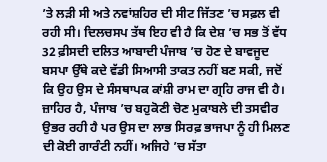’ਤੇ ਲੜੀ ਸੀ ਅਤੇ ਨਵਾਂਸ਼ਹਿਰ ਦੀ ਸੀਟ ਜਿੱਤਣ ’ਚ ਸਫ਼ਲ ਵੀ ਰਹੀ ਸੀ। ਦਿਲਚਸਪ ਤੱਥ ਇਹ ਵੀ ਹੈ ਕਿ ਦੇਸ਼ ’ਚ ਸਭ ਤੋਂ ਵੱਧ 32 ਫ਼ੀਸਦੀ ਦਲਿਤ ਆਬਾਦੀ ਪੰਜਾਬ ’ਚ ਹੋਣ ਦੇ ਬਾਵਜੂਦ ਬਸਪਾ ਉੱਥੇ ਕਦੇ ਵੱਡੀ ਸਿਆਸੀ ਤਾਕਤ ਨਹੀਂ ਬਣ ਸਕੀ, ਜਦੋਂ ਕਿ ਉਹ ਉਸ ਦੇ ਸੰਸਥਾਪਕ ਕਾਂਸ਼ੀ ਰਾਮ ਦਾ ਗ੍ਰਹਿ ਰਾਜ ਵੀ ਹੈ।
ਜ਼ਾਹਿਰ ਹੈ, ਪੰਜਾਬ ’ਚ ਬਹੁਕੋਣੀ ਚੋਣ ਮੁਕਾਬਲੇ ਦੀ ਤਸਵੀਰ ਉਭਰ ਰਹੀ ਹੈ ਪਰ ਉਸ ਦਾ ਲਾਭ ਸਿਰਫ਼ ਭਾਜਪਾ ਨੂੰ ਹੀ ਮਿਲਣ ਦੀ ਕੋਈ ਗਾਰੰਟੀ ਨਹੀਂ। ਅਜਿਹੇ ’ਚ ਸੱਤਾ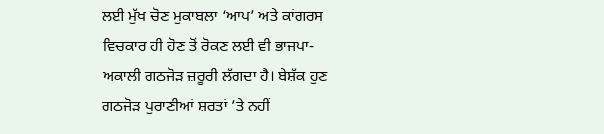ਲਈ ਮੁੱਖ ਚੋਣ ਮੁਕਾਬਲਾ ‘ਆਪ’ ਅਤੇ ਕਾਂਗਰਸ ਵਿਚਕਾਰ ਹੀ ਹੋਣ ਤੋਂ ਰੋਕਣ ਲਈ ਵੀ ਭਾਜਪਾ-ਅਕਾਲੀ ਗਠਜੋੜ ਜ਼ਰੂਰੀ ਲੱਗਦਾ ਹੈ। ਬੇਸ਼ੱਕ ਹੁਣ ਗਠਜੋੜ ਪੁਰਾਣੀਆਂ ਸ਼ਰਤਾਂ ’ਤੇ ਨਹੀਂ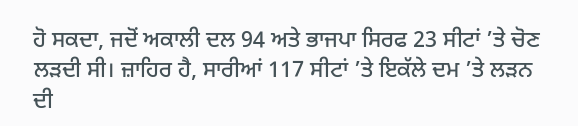ਹੋ ਸਕਦਾ, ਜਦੋਂ ਅਕਾਲੀ ਦਲ 94 ਅਤੇ ਭਾਜਪਾ ਸਿਰਫ 23 ਸੀਟਾਂ ’ਤੇ ਚੋਣ ਲੜਦੀ ਸੀ। ਜ਼ਾਹਿਰ ਹੈ, ਸਾਰੀਆਂ 117 ਸੀਟਾਂ ’ਤੇ ਇਕੱਲੇ ਦਮ ’ਤੇ ਲੜਨ ਦੀ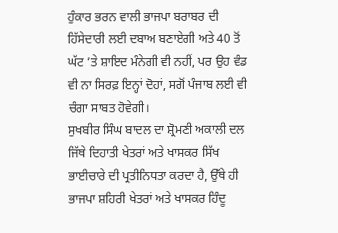ਹੁੰਕਾਰ ਭਰਨ ਵਾਲੀ ਭਾਜਪਾ ਬਰਾਬਰ ਦੀ ਹਿੱਸੇਦਾਰੀ ਲਈ ਦਬਾਅ ਬਣਾਏਗੀ ਅਤੇ 40 ਤੋਂ ਘੱਟ ’ਤੇ ਸ਼ਾਇਦ ਮੰਨੇਗੀ ਵੀ ਨਹੀਂ, ਪਰ ਉਹ ਵੰਡ ਵੀ ਨਾ ਸਿਰਫ਼ ਇਨ੍ਹਾਂ ਦੋਹਾਂ, ਸਗੋਂ ਪੰਜਾਬ ਲਈ ਵੀ ਚੰਗਾ ਸਾਬਤ ਹੋਵੇਗੀ।
ਸੁਖਬੀਰ ਸਿੰਘ ਬਾਦਲ ਦਾ ਸ਼੍ਰੋਮਣੀ ਅਕਾਲੀ ਦਲ ਜਿੱਥੇ ਦਿਹਾਤੀ ਖੇਤਰਾਂ ਅਤੇ ਖਾਸਕਰ ਸਿੱਖ ਭਾਈਚਾਰੇ ਦੀ ਪ੍ਰਤੀਨਿਧਤਾ ਕਰਦਾ ਹੈ, ਉੱਥੇ ਹੀ ਭਾਜਪਾ ਸ਼ਹਿਰੀ ਖੇਤਰਾਂ ਅਤੇ ਖਾਸਕਰ ਹਿੰਦੂ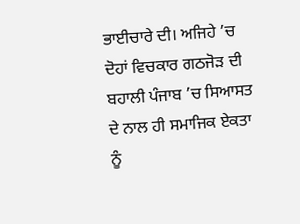ਭਾਈਚਾਰੇ ਦੀ। ਅਜਿਹੇ ’ਚ ਦੋਹਾਂ ਵਿਚਕਾਰ ਗਠਜੋੜ ਦੀ ਬਹਾਲੀ ਪੰਜਾਬ ’ਚ ਸਿਆਸਤ ਦੇ ਨਾਲ ਹੀ ਸਮਾਜਿਕ ਏਕਤਾ ਨੂੰ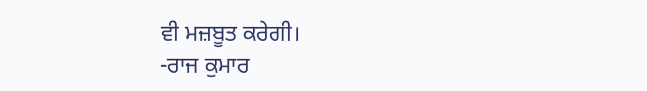ਵੀ ਮਜ਼ਬੂਤ ਕਰੇਗੀ।
-ਰਾਜ ਕੁਮਾਰ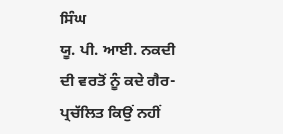ਸਿੰਘ
ਯੂ. ਪੀ. ਆਈ. ਨਕਦੀ ਦੀ ਵਰਤੋਂ ਨੂੰ ਕਦੇ ਗੈਰ-ਪ੍ਰਚੱਲਿਤ ਕਿਉਂ ਨਹੀਂ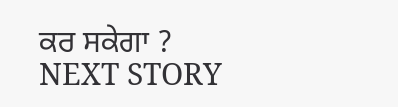ਕਰ ਸਕੇਗਾ ?
NEXT STORY